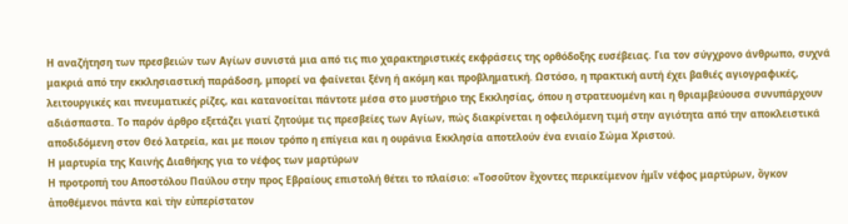Η αναζήτηση των πρεσβειών των Αγίων συνιστά μια από τις πιο χαρακτηριστικές εκφράσεις της ορθόδοξης ευσέβειας. Για τον σύγχρονο άνθρωπο, συχνά μακριά από την εκκλησιαστική παράδοση, μπορεί να φαίνεται ξένη ή ακόμη και προβληματική. Ωστόσο, η πρακτική αυτή έχει βαθιές αγιογραφικές, λειτουργικές και πνευματικές ρίζες, και κατανοείται πάντοτε μέσα στο μυστήριο της Εκκλησίας, όπου η στρατευομένη και η θριαμβεύουσα συνυπάρχουν αδιάσπαστα. Το παρόν άρθρο εξετάζει γιατί ζητούμε τις πρεσβείες των Αγίων, πώς διακρίνεται η οφειλόμενη τιμή στην αγιότητα από την αποκλειστικά αποδιδόμενη στον Θεό λατρεία, και με ποιον τρόπο η επίγεια και η ουράνια Εκκλησία αποτελούν ένα ενιαίο Σώμα Χριστού.
Η μαρτυρία της Καινής Διαθήκης για το νέφος των μαρτύρων
Η προτροπή του Αποστόλου Παύλου στην προς Εβραίους επιστολή θέτει το πλαίσιο: «Τοσοῦτον ἔχοντες περικείμενον ἡμῖν νέφος μαρτύρων, ὄγκον ἀποθέμενοι πάντα καὶ τὴν εὐπερίστατον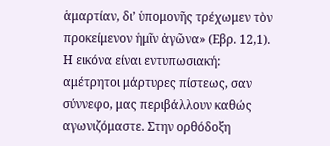ἁμαρτίαν, δι’ ὑπομονῆς τρέχωμεν τὸν προκείμενον ἡμῖν ἀγῶνα» (Εβρ. 12,1). Η εικόνα είναι εντυπωσιακή: αμέτρητοι μάρτυρες πίστεως, σαν σύννεφο, μας περιβάλλουν καθώς αγωνιζόμαστε. Στην ορθόδοξη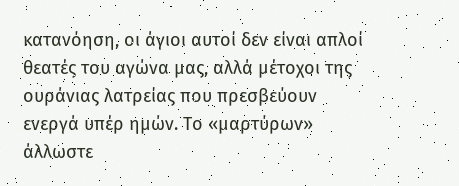κατανόηση, οι άγιοι αυτοί δεν είναι απλοί θεατές του αγώνα μας, αλλά μέτοχοι της ουράνιας λατρείας που πρεσβεύουν ενεργά υπέρ ημών. Το «μαρτύρων» άλλωστε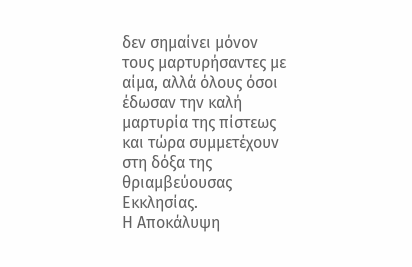δεν σημαίνει μόνον τους μαρτυρήσαντες με αίμα, αλλά όλους όσοι έδωσαν την καλή μαρτυρία της πίστεως και τώρα συμμετέχουν στη δόξα της θριαμβεύουσας Εκκλησίας.
Η Αποκάλυψη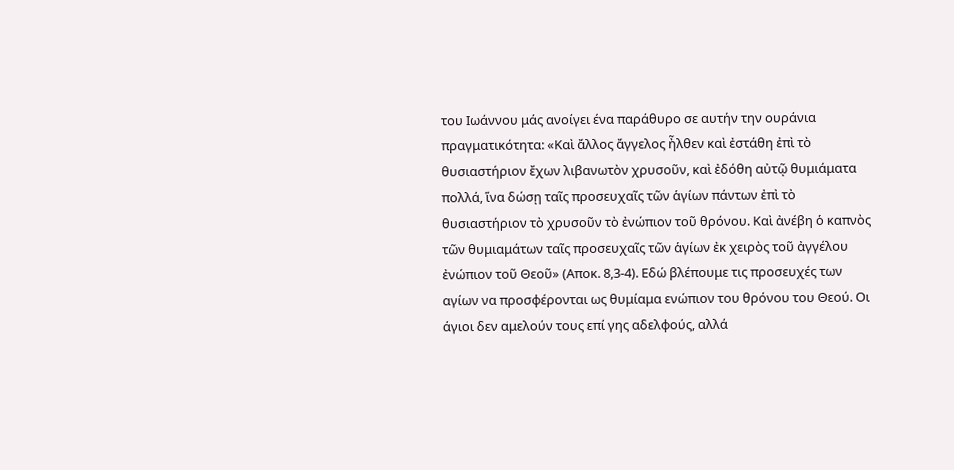του Ιωάννου μάς ανοίγει ένα παράθυρο σε αυτήν την ουράνια πραγματικότητα: «Καὶ ἄλλος ἄγγελος ἦλθεν καὶ ἐστάθη ἐπὶ τὸ θυσιαστήριον ἔχων λιβανωτὸν χρυσοῦν, καὶ ἐδόθη αὐτῷ θυμιάματα πολλά, ἵνα δώσῃ ταῖς προσευχαῖς τῶν ἁγίων πάντων ἐπὶ τὸ θυσιαστήριον τὸ χρυσοῦν τὸ ἐνώπιον τοῦ θρόνου. Καὶ ἀνέβη ὁ καπνὸς τῶν θυμιαμάτων ταῖς προσευχαῖς τῶν ἁγίων ἐκ χειρὸς τοῦ ἀγγέλου ἐνώπιον τοῦ Θεοῦ» (Αποκ. 8,3-4). Εδώ βλέπουμε τις προσευχές των αγίων να προσφέρονται ως θυμίαμα ενώπιον του θρόνου του Θεού. Οι άγιοι δεν αμελούν τους επί γης αδελφούς, αλλά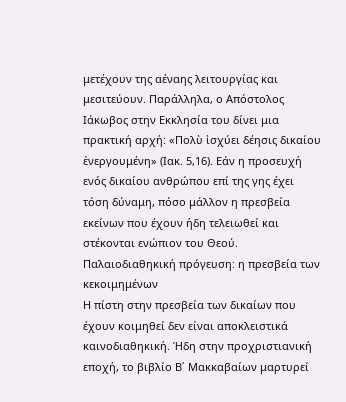μετέχουν της αέναης λειτουργίας και μεσιτεύουν. Παράλληλα, ο Απόστολος Ιάκωβος στην Εκκλησία του δίνει μια πρακτική αρχή: «Πολὺ ἰσχύει δέησις δικαίου ἐνεργουμένη» (Ιακ. 5,16). Εάν η προσευχή ενός δικαίου ανθρώπου επί της γης έχει τόση δύναμη, πόσο μάλλον η πρεσβεία εκείνων που έχουν ήδη τελειωθεί και στέκονται ενώπιον του Θεού.
Παλαιοδιαθηκική πρόγευση: η πρεσβεία των κεκοιμημένων
Η πίστη στην πρεσβεία των δικαίων που έχουν κοιμηθεί δεν είναι αποκλειστικά καινοδιαθηκική. Ήδη στην προχριστιανική εποχή, το βιβλίο Β΄ Μακκαβαίων μαρτυρεί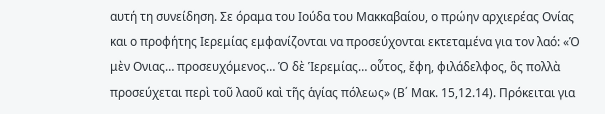αυτή τη συνείδηση. Σε όραμα του Ιούδα του Μακκαβαίου, ο πρώην αρχιερέας Ονίας και ο προφήτης Ιερεμίας εμφανίζονται να προσεύχονται εκτεταμένα για τον λαό: «Ὁ μὲν Ονιας… προσευχόμενος… Ὁ δὲ Ἱερεμίας… οὗτος, ἔφη, φιλάδελφος, ὃς πολλὰ προσεύχεται περὶ τοῦ λαοῦ καὶ τῆς ἁγίας πόλεως» (Β΄ Μακ. 15,12.14). Πρόκειται για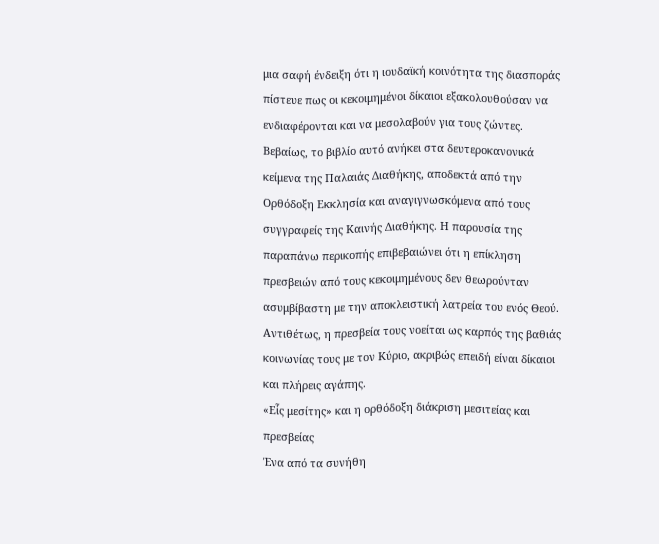μια σαφή ένδειξη ότι η ιουδαϊκή κοινότητα της διασποράς πίστευε πως οι κεκοιμημένοι δίκαιοι εξακολουθούσαν να ενδιαφέρονται και να μεσολαβούν για τους ζώντες.
Βεβαίως, το βιβλίο αυτό ανήκει στα δευτεροκανονικά κείμενα της Παλαιάς Διαθήκης, αποδεκτά από την Ορθόδοξη Εκκλησία και αναγιγνωσκόμενα από τους συγγραφείς της Καινής Διαθήκης. Η παρουσία της παραπάνω περικοπής επιβεβαιώνει ότι η επίκληση πρεσβειών από τους κεκοιμημένους δεν θεωρούνταν ασυμβίβαστη με την αποκλειστική λατρεία του ενός Θεού. Αντιθέτως, η πρεσβεία τους νοείται ως καρπός της βαθιάς κοινωνίας τους με τον Κύριο, ακριβώς επειδή είναι δίκαιοι και πλήρεις αγάπης.
«Εἷς μεσίτης» και η ορθόδοξη διάκριση μεσιτείας και πρεσβείας
Ένα από τα συνήθη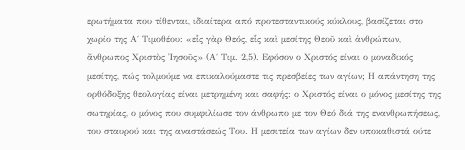ερωτήματα που τίθενται, ιδιαίτερα από προτεσταντικούς κύκλους, βασίζεται στο χωρίο της Α΄ Τιμοθέου: «εἷς γὰρ Θεός, εἷς καὶ μεσίτης Θεοῦ καὶ ἀνθρώπων, ἄνθρωπος Χριστὸς Ἰησοῦς» (Α΄ Τιμ. 2,5). Εφόσον ο Χριστός είναι ο μοναδικός μεσίτης, πώς τολμούμε να επικαλούμαστε τις πρεσβείες των αγίων; Η απάντηση της ορθόδοξης θεολογίας είναι μετρημένη και σαφής: ο Χριστός είναι ο μόνος μεσίτης της σωτηρίας, ο μόνος που συμφιλίωσε τον άνθρωπο με τον Θεό διά της ενανθρωπήσεως, του σταυρού και της αναστάσεώς Του. Η μεσιτεία των αγίων δεν υποκαθιστά ούτε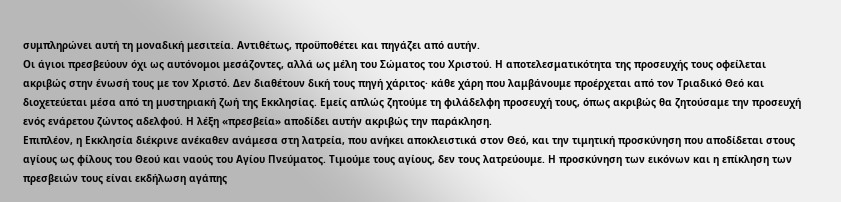συμπληρώνει αυτή τη μοναδική μεσιτεία. Αντιθέτως, προϋποθέτει και πηγάζει από αυτήν.
Οι άγιοι πρεσβεύουν όχι ως αυτόνομοι μεσάζοντες, αλλά ως μέλη του Σώματος του Χριστού. Η αποτελεσματικότητα της προσευχής τους οφείλεται ακριβώς στην ένωσή τους με τον Χριστό. Δεν διαθέτουν δική τους πηγή χάριτος· κάθε χάρη που λαμβάνουμε προέρχεται από τον Τριαδικό Θεό και διοχετεύεται μέσα από τη μυστηριακή ζωή της Εκκλησίας. Εμείς απλώς ζητούμε τη φιλάδελφη προσευχή τους, όπως ακριβώς θα ζητούσαμε την προσευχή ενός ενάρετου ζώντος αδελφού. Η λέξη «πρεσβεία» αποδίδει αυτήν ακριβώς την παράκληση.
Επιπλέον, η Εκκλησία διέκρινε ανέκαθεν ανάμεσα στη λατρεία, που ανήκει αποκλειστικά στον Θεό, και την τιμητική προσκύνηση που αποδίδεται στους αγίους ως φίλους του Θεού και ναούς του Αγίου Πνεύματος. Τιμούμε τους αγίους, δεν τους λατρεύουμε. Η προσκύνηση των εικόνων και η επίκληση των πρεσβειών τους είναι εκδήλωση αγάπης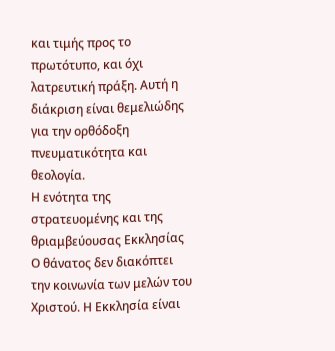και τιμής προς το πρωτότυπο, και όχι λατρευτική πράξη. Αυτή η διάκριση είναι θεμελιώδης για την ορθόδοξη πνευματικότητα και θεολογία.
Η ενότητα της στρατευομένης και της θριαμβεύουσας Εκκλησίας
Ο θάνατος δεν διακόπτει την κοινωνία των μελών του Χριστού. Η Εκκλησία είναι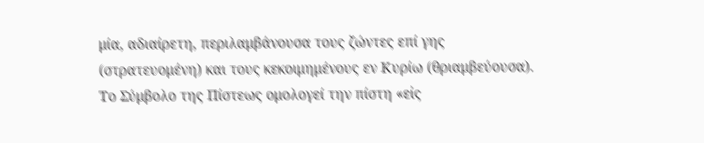μία, αδιαίρετη, περιλαμβάνουσα τους ζώντες επί γης (στρατευομένη) και τους κεκοιμημένους εν Κυρίω (θριαμβεύουσα). Το Σύμβολο της Πίστεως ομολογεί την πίστη «εἰς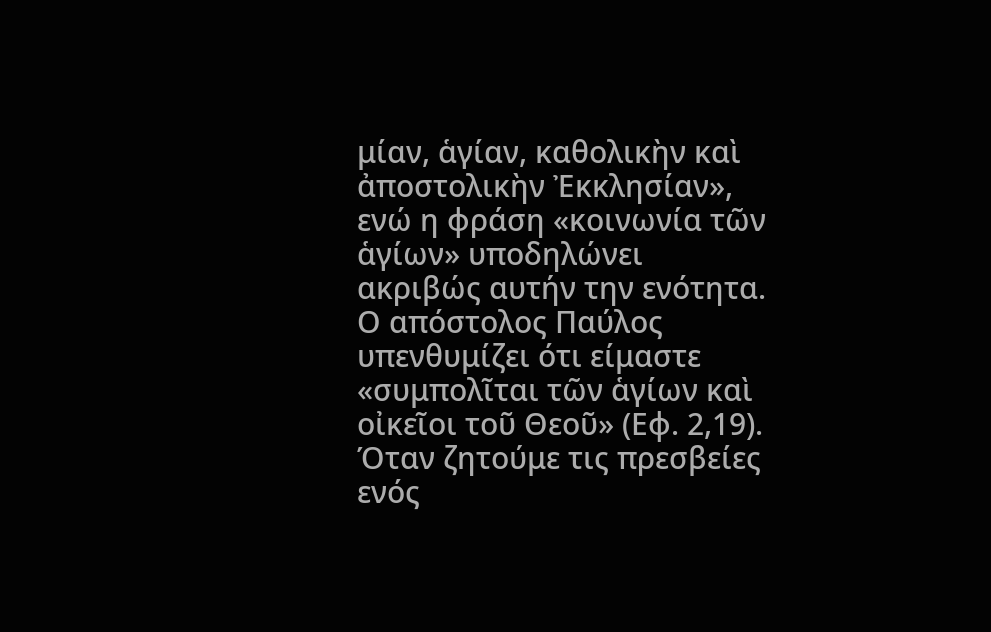μίαν, ἁγίαν, καθολικὴν καὶ ἀποστολικὴν Ἐκκλησίαν», ενώ η φράση «κοινωνία τῶν ἁγίων» υποδηλώνει ακριβώς αυτήν την ενότητα. Ο απόστολος Παύλος υπενθυμίζει ότι είμαστε «συμπολῖται τῶν ἁγίων καὶ οἰκεῖοι τοῦ Θεοῦ» (Εφ. 2,19).
Όταν ζητούμε τις πρεσβείες ενός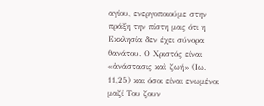αγίου, ενεργοποιούμε στην πράξη την πίστη μας ότι η Εκκλησία δεν έχει σύνορα θανάτου. Ο Χριστός είναι «ἀνάστασις καὶ ζωή» (Ιω. 11,25) και όσοι είναι ενωμένοι μαζί Του ζουν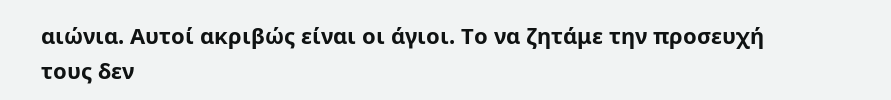αιώνια. Αυτοί ακριβώς είναι οι άγιοι. Το να ζητάμε την προσευχή τους δεν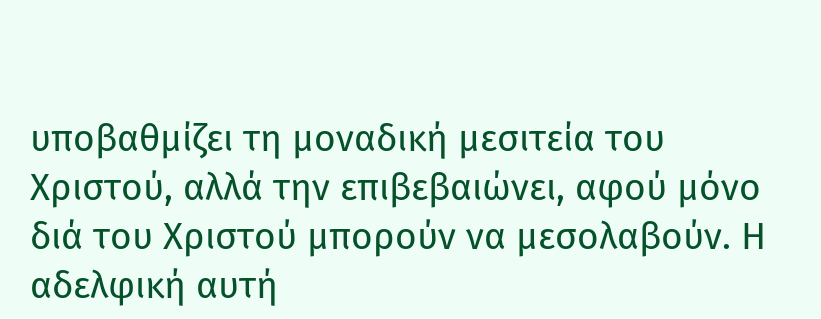υποβαθμίζει τη μοναδική μεσιτεία του Χριστού, αλλά την επιβεβαιώνει, αφού μόνο διά του Χριστού μπορούν να μεσολαβούν. Η αδελφική αυτή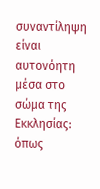συναντίληψη είναι αυτονόητη μέσα στο σώμα της Εκκλησίας: όπως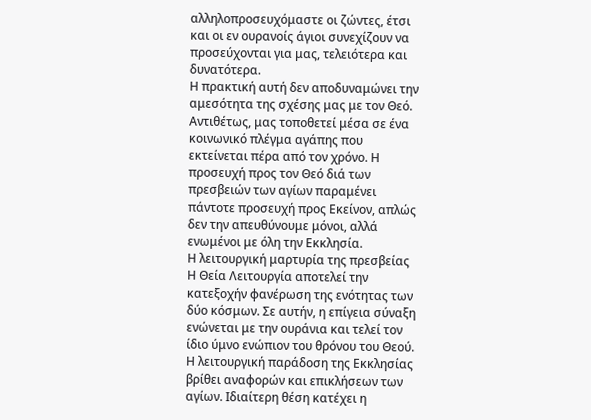αλληλοπροσευχόμαστε οι ζώντες, έτσι και οι εν ουρανοίς άγιοι συνεχίζουν να προσεύχονται για μας, τελειότερα και δυνατότερα.
Η πρακτική αυτή δεν αποδυναμώνει την αμεσότητα της σχέσης μας με τον Θεό. Αντιθέτως, μας τοποθετεί μέσα σε ένα κοινωνικό πλέγμα αγάπης που εκτείνεται πέρα από τον χρόνο. Η προσευχή προς τον Θεό διά των πρεσβειών των αγίων παραμένει πάντοτε προσευχή προς Εκείνον, απλώς δεν την απευθύνουμε μόνοι, αλλά ενωμένοι με όλη την Εκκλησία.
Η λειτουργική μαρτυρία της πρεσβείας
Η Θεία Λειτουργία αποτελεί την κατεξοχήν φανέρωση της ενότητας των δύο κόσμων. Σε αυτήν, η επίγεια σύναξη ενώνεται με την ουράνια και τελεί τον ίδιο ύμνο ενώπιον του θρόνου του Θεού. Η λειτουργική παράδοση της Εκκλησίας βρίθει αναφορών και επικλήσεων των αγίων. Ιδιαίτερη θέση κατέχει η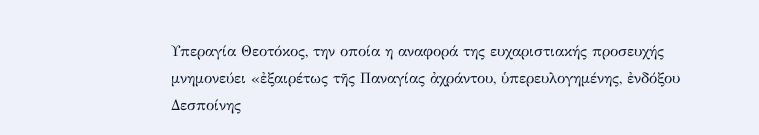Υπεραγία Θεοτόκος, την οποία η αναφορά της ευχαριστιακής προσευχής μνημονεύει «ἐξαιρέτως τῆς Παναγίας ἀχράντου, ὑπερευλογημένης, ἐνδόξου Δεσποίνης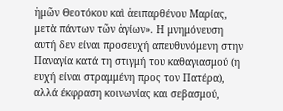ἡμῶν Θεοτόκου καὶ ἀειπαρθένου Μαρίας, μετὰ πάντων τῶν ἁγίων». Η μνημόνευση αυτή δεν είναι προσευχή απευθυνόμενη στην Παναγία κατά τη στιγμή του καθαγιασμού (η ευχή είναι στραμμένη προς τον Πατέρα), αλλά έκφραση κοινωνίας και σεβασμού,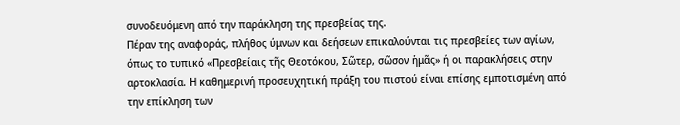συνοδευόμενη από την παράκληση της πρεσβείας της.
Πέραν της αναφοράς, πλήθος ύμνων και δεήσεων επικαλούνται τις πρεσβείες των αγίων, όπως το τυπικό «Πρεσβείαις τῆς Θεοτόκου, Σῶτερ, σῶσον ἡμᾶς» ή οι παρακλήσεις στην αρτοκλασία. Η καθημερινή προσευχητική πράξη του πιστού είναι επίσης εμποτισμένη από την επίκληση των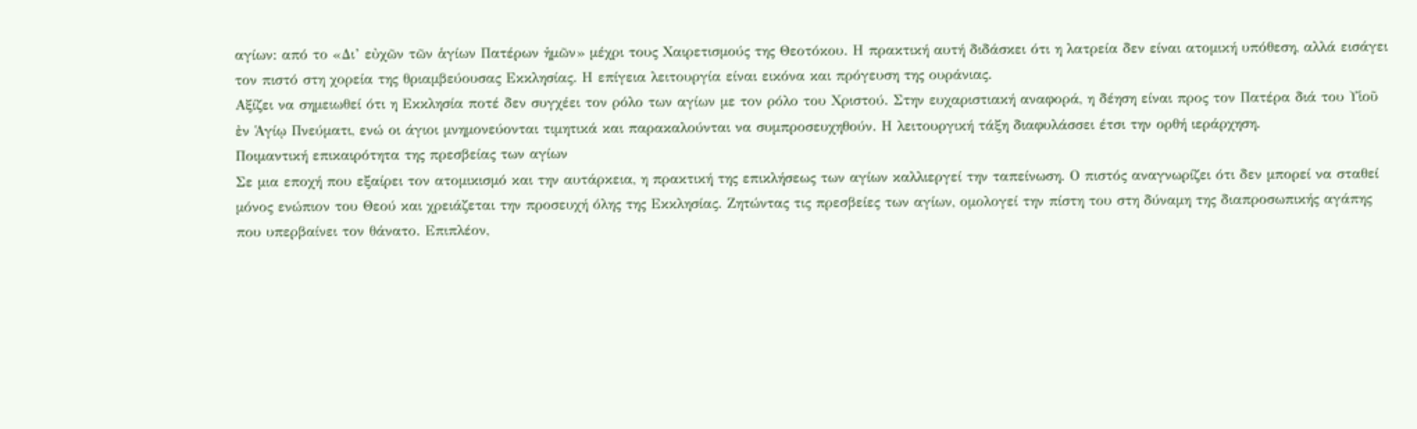αγίων: από το «Δι’ εὐχῶν τῶν ἁγίων Πατέρων ἡμῶν» μέχρι τους Χαιρετισμούς της Θεοτόκου. Η πρακτική αυτή διδάσκει ότι η λατρεία δεν είναι ατομική υπόθεση, αλλά εισάγει τον πιστό στη χορεία της θριαμβεύουσας Εκκλησίας. Η επίγεια λειτουργία είναι εικόνα και πρόγευση της ουράνιας.
Αξίζει να σημειωθεί ότι η Εκκλησία ποτέ δεν συγχέει τον ρόλο των αγίων με τον ρόλο του Χριστού. Στην ευχαριστιακή αναφορά, η δέηση είναι προς τον Πατέρα διά του Υἱοῦ ἐν Ἁγίῳ Πνεύματι, ενώ οι άγιοι μνημονεύονται τιμητικά και παρακαλούνται να συμπροσευχηθούν. Η λειτουργική τάξη διαφυλάσσει έτσι την ορθή ιεράρχηση.
Ποιμαντική επικαιρότητα της πρεσβείας των αγίων
Σε μια εποχή που εξαίρει τον ατομικισμό και την αυτάρκεια, η πρακτική της επικλήσεως των αγίων καλλιεργεί την ταπείνωση. Ο πιστός αναγνωρίζει ότι δεν μπορεί να σταθεί μόνος ενώπιον του Θεού και χρειάζεται την προσευχή όλης της Εκκλησίας. Ζητώντας τις πρεσβείες των αγίων, ομολογεί την πίστη του στη δύναμη της διαπροσωπικής αγάπης που υπερβαίνει τον θάνατο. Επιπλέον,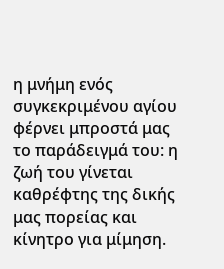η μνήμη ενός συγκεκριμένου αγίου φέρνει μπροστά μας το παράδειγμά του: η ζωή του γίνεται καθρέφτης της δικής μας πορείας και κίνητρο για μίμηση.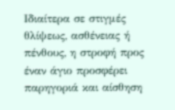Ιδιαίτερα σε στιγμές θλίψεως, ασθένειας ή πένθους, η στροφή προς έναν άγιο προσφέρει παρηγοριά και αίσθηση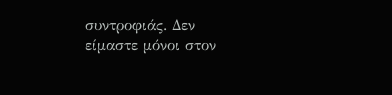συντροφιάς. Δεν είμαστε μόνοι στον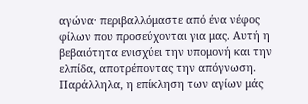αγώνα· περιβαλλόμαστε από ένα νέφος φίλων που προσεύχονται για μας. Αυτή η βεβαιότητα ενισχύει την υπομονή και την ελπίδα, αποτρέποντας την απόγνωση. Παράλληλα, η επίκληση των αγίων μάς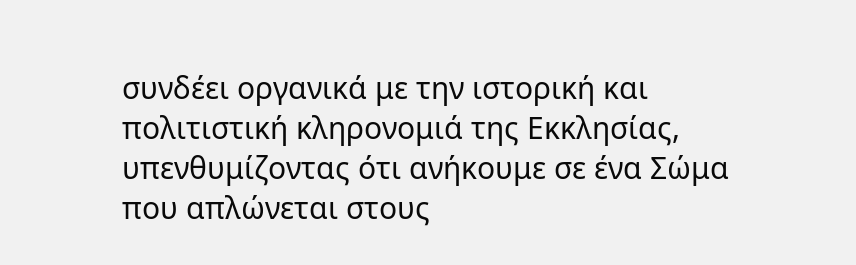συνδέει οργανικά με την ιστορική και πολιτιστική κληρονομιά της Εκκλησίας, υπενθυμίζοντας ότι ανήκουμε σε ένα Σώμα που απλώνεται στους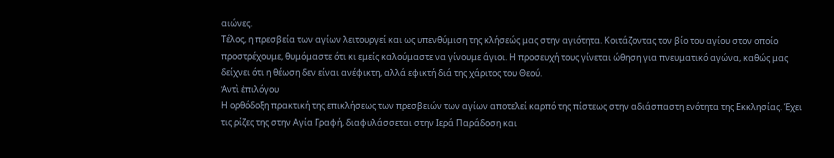αιώνες.
Τέλος, η πρεσβεία των αγίων λειτουργεί και ως υπενθύμιση της κλήσεώς μας στην αγιότητα. Κοιτάζοντας τον βίο του αγίου στον οποίο προστρέχουμε, θυμόμαστε ότι κι εμείς καλούμαστε να γίνουμε άγιοι. Η προσευχή τους γίνεται ώθηση για πνευματικό αγώνα, καθώς μας δείχνει ότι η θέωση δεν είναι ανέφικτη, αλλά εφικτή διά της χάριτος του Θεού.
Ἀντὶ ἐπιλόγου
Η ορθόδοξη πρακτική της επικλήσεως των πρεσβειών των αγίων αποτελεί καρπό της πίστεως στην αδιάσπαστη ενότητα της Εκκλησίας. Έχει τις ρίζες της στην Αγία Γραφή, διαφυλάσσεται στην Ιερά Παράδοση και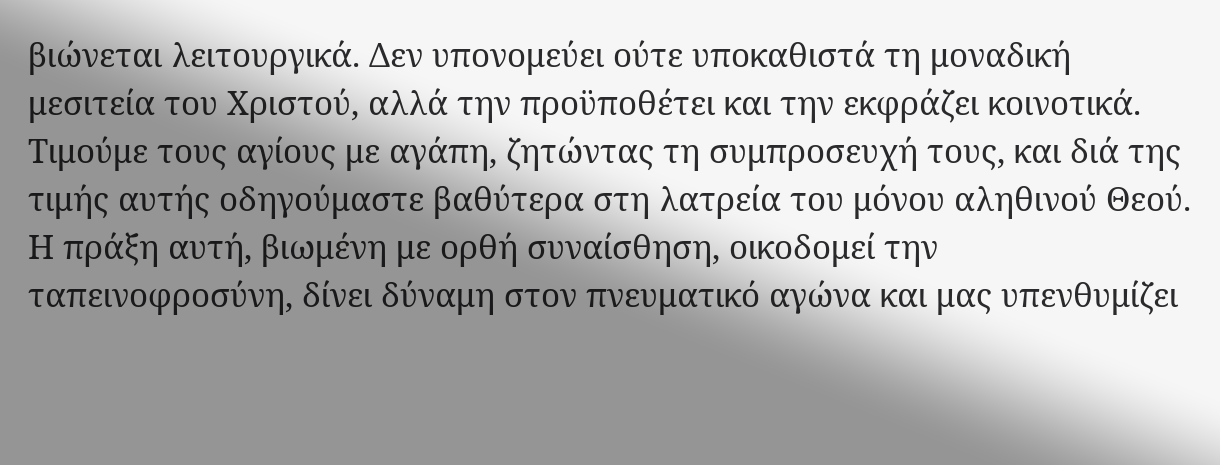βιώνεται λειτουργικά. Δεν υπονομεύει ούτε υποκαθιστά τη μοναδική μεσιτεία του Χριστού, αλλά την προϋποθέτει και την εκφράζει κοινοτικά. Τιμούμε τους αγίους με αγάπη, ζητώντας τη συμπροσευχή τους, και διά της τιμής αυτής οδηγούμαστε βαθύτερα στη λατρεία του μόνου αληθινού Θεού. Η πράξη αυτή, βιωμένη με ορθή συναίσθηση, οικοδομεί την ταπεινοφροσύνη, δίνει δύναμη στον πνευματικό αγώνα και μας υπενθυμίζει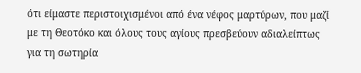ότι είμαστε περιστοιχισμένοι από ένα νέφος μαρτύρων, που μαζί με τη Θεοτόκο και όλους τους αγίους πρεσβεύουν αδιαλείπτως για τη σωτηρία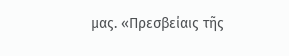μας. «Πρεσβείαις τῆς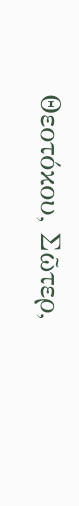Θεοτόκου, Σῶτερ,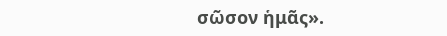σῶσον ἡμᾶς».